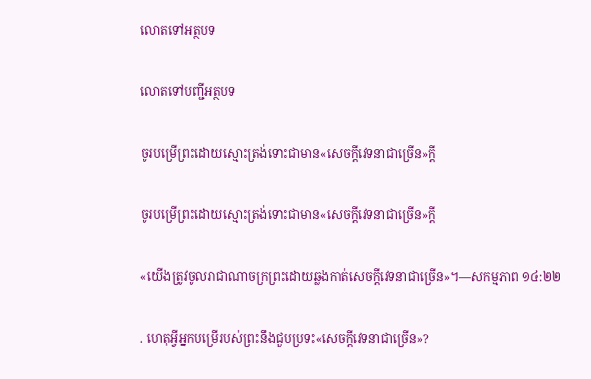លោតទៅអត្ថបទ

លោតទៅបញ្ជីអត្ថបទ

ចូរបម្រើព្រះដោយស្មោះត្រង់ទោះជាមាន«សេចក្ដីវេទនាជាច្រើន»ក្ដី

ចូរបម្រើព្រះដោយស្មោះត្រង់ទោះជាមាន«សេចក្ដីវេទនាជាច្រើន»ក្ដី

«យើងត្រូវចូលរាជាណាចក្រព្រះដោយឆ្លងកាត់សេចក្ដីវេទនាជាច្រើន»។—សកម្មភាព ១៤:២២

. ហេតុអ្វីអ្នកបម្រើរបស់ព្រះនឹងជួបប្រទះ«សេចក្ដីវេទនាជាច្រើន»?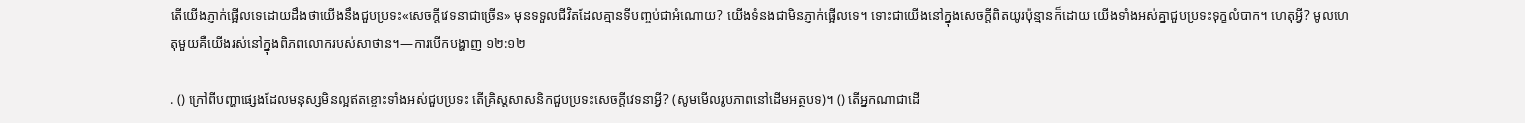តើយើងភ្ញាក់ផ្អើលទេដោយដឹងថាយើងនឹងជួបប្រទះ«សេចក្ដីវេទនាជាច្រើន» មុនទទួលជីវិតដែលគ្មានទីបញ្ចប់ជាអំណោយ? យើងទំនងជាមិនភ្ញាក់ផ្អើលទេ។ ទោះជាយើងនៅក្នុងសេចក្ដីពិតយូរប៉ុន្មានក៏ដោយ យើងទាំងអស់គ្នាជួបប្រទះទុក្ខលំបាក។ ហេតុអ្វី? មូលហេតុមួយគឺយើងរស់នៅក្នុងពិភពលោករបស់សាថាន។—ការបើកបង្ហាញ ១២:១២

. () ក្រៅពីបញ្ហាផ្សេងដែលមនុស្សមិនល្អឥតខ្ចោះទាំងអស់ជួបប្រទះ តើគ្រិស្ដសាសនិកជួបប្រទះសេចក្ដីវេទនាអ្វី? (សូមមើលរូបភាពនៅដើមអត្ថបទ)។ () តើអ្នកណាជាដើ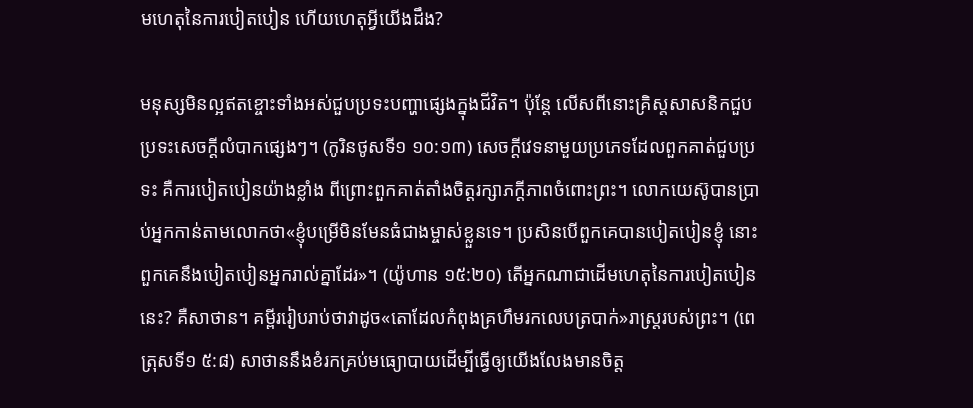មហេតុនៃការបៀតបៀន ហើយហេតុអ្វីយើងដឹង?

មនុស្សមិនល្អឥតខ្ចោះទាំងអស់ជួបប្រទះបញ្ហាផ្សេងក្នុងជីវិត។ ប៉ុន្ដែ លើសពីនោះគ្រិស្ដសាសនិកជួបប្រទះសេចក្ដីលំបាកផ្សេងៗ។ (កូរិនថូសទី១ ១០:១៣) សេចក្ដីវេទនាមួយប្រភេទដែលពួកគាត់ជួបប្រទះ គឺការបៀតបៀនយ៉ាងខ្លាំង ពីព្រោះពួកគាត់តាំងចិត្ដរក្សាភក្ដីភាពចំពោះព្រះ។ លោកយេស៊ូបានប្រាប់អ្នកកាន់តាមលោកថា«ខ្ញុំបម្រើមិនមែនធំជាងម្ចាស់ខ្លួនទេ។ ប្រសិនបើពួកគេបានបៀតបៀនខ្ញុំ នោះពួកគេនឹងបៀតបៀនអ្នករាល់គ្នាដែរ»។ (យ៉ូហាន ១៥:២០) តើអ្នកណាជាដើមហេតុនៃការបៀតបៀននេះ? គឺសាថាន។ គម្ពីររៀបរាប់ថាវាដូច«តោដែលកំពុងគ្រហឹមរកលេបត្របាក់»រាស្ដ្ររបស់ព្រះ។ (ពេត្រុសទី១ ៥:៨) សាថាននឹងខំរកគ្រប់មធ្យោបាយដើម្បីធ្វើឲ្យយើងលែងមានចិត្ដ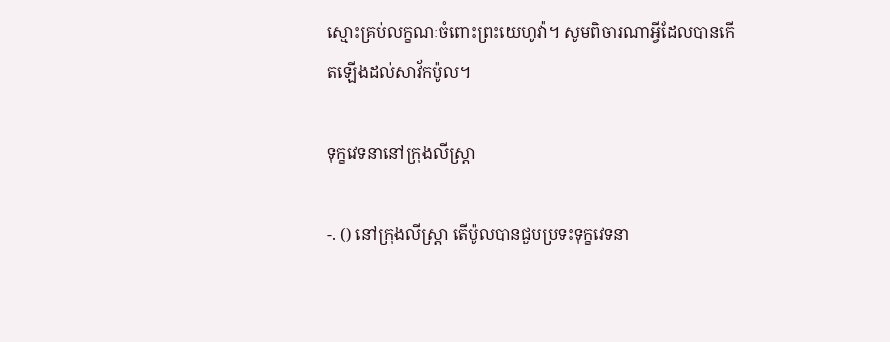ស្មោះគ្រប់លក្ខណៈចំពោះព្រះយេហូវ៉ា។ សូមពិចារណាអ្វីដែលបានកើតឡើងដល់សាវ័កប៉ូល។

ទុក្ខវេទនានៅក្រុងលីស្ត្រា

-. () នៅក្រុងលីស្ត្រា តើប៉ូលបានជួបប្រទះទុក្ខវេទនា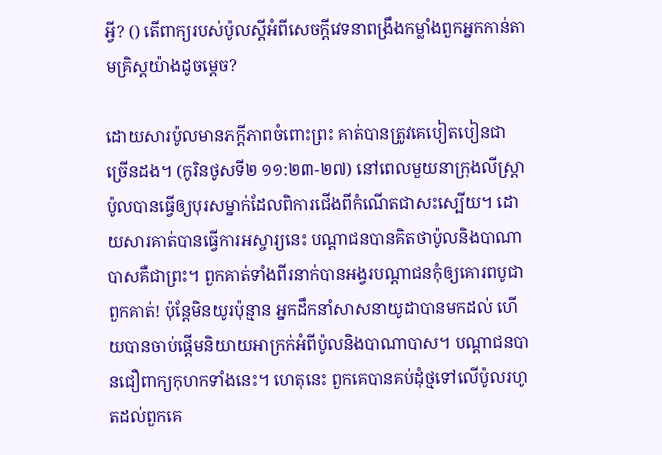អ្វី? () តើពាក្យរបស់ប៉ូលស្ដីអំពីសេចក្ដីវេទនាពង្រឹងកម្លាំងពួកអ្នកកាន់តាមគ្រិស្ដយ៉ាងដូចម្ដេច?

ដោយសារប៉ូលមានភក្ដីភាពចំពោះព្រះ គាត់បានត្រូវគេបៀតបៀនជាច្រើនដង។ (កូរិនថូសទី២ ១១:២៣-២៧) នៅពេលមួយនាក្រុងលីស្ត្រា ប៉ូលបានធ្វើឲ្យបុរសម្នាក់ដែលពិការជើងពីកំណើតជាសះស្បើយ។ ដោយសារគាត់បានធ្វើការអស្ចារ្យនេះ បណ្ដាជនបានគិតថាប៉ូលនិងបាណាបាសគឺជាព្រះ។ ពួកគាត់ទាំងពីរនាក់បានអង្វរបណ្ដាជនកុំឲ្យគោរពបូជាពួកគាត់! ប៉ុន្ដែមិនយូរប៉ុន្មាន អ្នកដឹកនាំសាសនាយូដាបានមកដល់ ហើយបានចាប់ផ្ដើមនិយាយអាក្រក់អំពីប៉ូលនិងបាណាបាស។ បណ្ដាជនបានជឿពាក្យកុហកទាំងនេះ។ ហេតុនេះ ពួកគេបានគប់ដុំថ្មទៅលើប៉ូលរហូតដល់ពួកគេ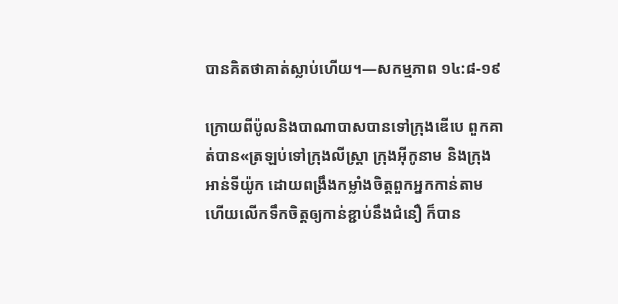បានគិតថាគាត់ស្លាប់ហើយ។—សកម្មភាព ១៤:៨-១៩

ក្រោយពីប៉ូលនិងបាណាបាសបានទៅក្រុងឌើបេ ពួកគាត់បាន«ត្រឡប់ទៅក្រុងលីស្ត្រា ក្រុងអ៊ីកូនាម និងក្រុងអាន់ទីយ៉ូក ដោយពង្រឹងកម្លាំងចិត្ដពួកអ្នកកាន់តាម ហើយលើកទឹកចិត្ដឲ្យកាន់ខ្ជាប់នឹងជំនឿ ក៏បាន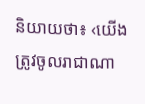និយាយថា៖ ‹យើងត្រូវចូលរាជាណា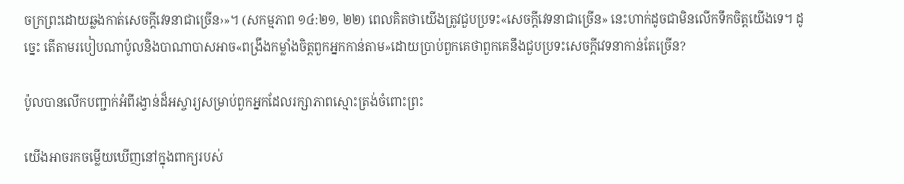ចក្រព្រះដោយឆ្លងកាត់សេចក្ដីវេទនាជាច្រើន›»។ (សកម្មភាព ១៤:២១, ២២) ពេលគិតថាយើងត្រូវជួបប្រទះ«សេចក្ដីវេទនាជាច្រើន» នេះហាក់ដូចជាមិនលើកទឹកចិត្ដយើងទេ។ ដូច្នេះ តើតាមរបៀបណាប៉ូលនិងបាណាបាសអាច«ពង្រឹងកម្លាំងចិត្ដពួកអ្នកកាន់តាម»ដោយប្រាប់ពួកគេថាពួកគេនឹងជួបប្រទះសេចក្ដីវេទនាកាន់តែច្រើន?

ប៉ូលបានលើកបញ្ជាក់អំពីរង្វាន់ដ៏អស្ចារ្យសម្រាប់ពួកអ្នកដែលរក្សាភាពស្មោះត្រង់ចំពោះព្រះ

យើងអាចរកចម្លើយឃើញនៅក្នុងពាក្យរបស់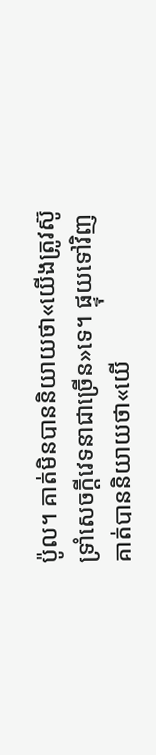ប៉ូល។ គាត់មិនបាននិយាយថា«យើងត្រូវស៊ូទ្រាំសេចក្ដីវេទនាជាច្រើន»ទេ។ ផ្ទុយទៅវិញ គាត់បាននិយាយថា«យើ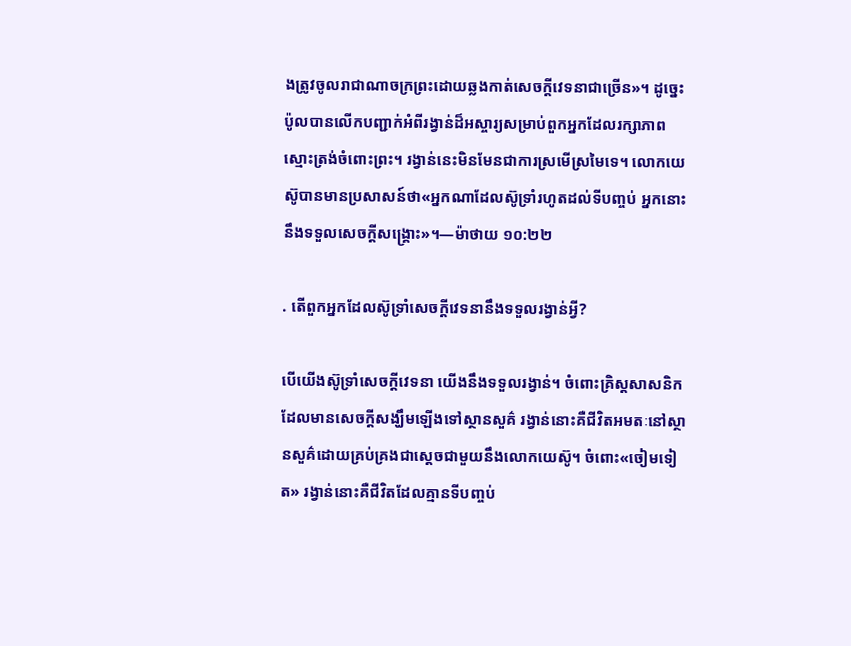ងត្រូវចូលរាជាណាចក្រព្រះដោយឆ្លងកាត់សេចក្ដីវេទនាជាច្រើន»។ ដូច្នេះ ប៉ូលបានលើកបញ្ជាក់អំពីរង្វាន់ដ៏អស្ចារ្យសម្រាប់ពួកអ្នកដែលរក្សាភាពស្មោះត្រង់ចំពោះព្រះ។ រង្វាន់នេះមិនមែនជាការស្រមើស្រមៃទេ។ លោកយេស៊ូបានមានប្រសាសន៍ថា«អ្នកណាដែលស៊ូទ្រាំរហូតដល់ទីបញ្ចប់ អ្នកនោះនឹងទទួលសេចក្ដីសង្គ្រោះ»។—ម៉ាថាយ ១០:២២

. តើពួកអ្នកដែលស៊ូទ្រាំសេចក្ដីវេទនានឹងទទួលរង្វាន់អ្វី?

បើយើងស៊ូទ្រាំសេចក្ដីវេទនា យើងនឹងទទួលរង្វាន់។ ចំពោះគ្រិស្ដសាសនិកដែលមានសេចក្ដីសង្ឃឹមឡើងទៅស្ថានសួគ៌ រង្វាន់នោះគឺជីវិតអមតៈនៅស្ថានសួគ៌ដោយគ្រប់គ្រងជាស្ដេចជាមួយនឹងលោកយេស៊ូ។ ចំពោះ«ចៀមទៀត» រង្វាន់នោះគឺជីវិតដែលគ្មានទីបញ្ចប់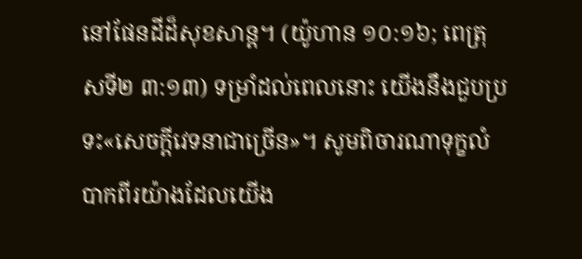នៅផែនដីដ៏សុខសាន្ដ។ (យ៉ូហាន ១០:១៦; ពេត្រុសទី២ ៣:១៣) ទម្រាំដល់ពេលនោះ យើងនឹងជួបប្រទះ«សេចក្ដីវេទនាជាច្រើន»។ សូមពិចារណាទុក្ខលំបាកពីរយ៉ាងដែលយើង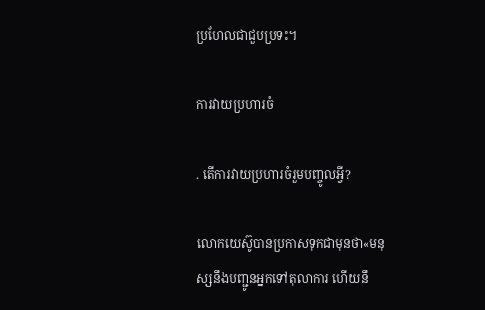ប្រហែលជាជួបប្រទះ។

ការវាយប្រហារចំ

. តើការវាយប្រហារចំរួមបញ្ចូលអ្វី?

លោកយេស៊ូបានប្រកាសទុកជាមុនថា«មនុស្សនឹងបញ្ជូនអ្នកទៅតុលាការ ហើយនឹ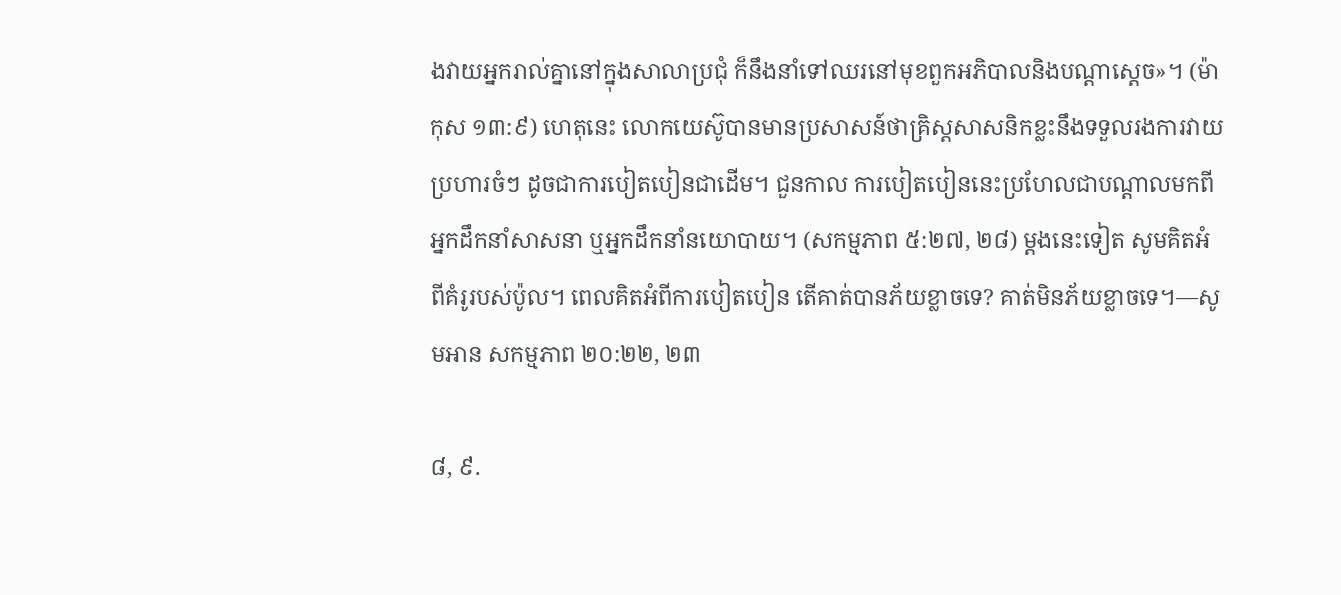ងវាយអ្នករាល់គ្នានៅក្នុងសាលាប្រជុំ ក៏នឹងនាំទៅឈរនៅមុខពួកអភិបាលនិងបណ្ដាស្ដេច»។ (ម៉ាកុស ១៣:៩) ហេតុនេះ លោកយេស៊ូបានមានប្រសាសន៍ថាគ្រិស្ដសាសនិកខ្លះនឹងទទួលរងការវាយប្រហារចំៗ ដូចជាការបៀតបៀនជាដើម។ ជួនកាល ការបៀតបៀននេះប្រហែលជាបណ្ដាលមកពីអ្នកដឹកនាំសាសនា ឬអ្នកដឹកនាំនយោបាយ។ (សកម្មភាព ៥:២៧, ២៨) ម្ដងនេះទៀត សូមគិតអំពីគំរូរបស់ប៉ូល។ ពេលគិតអំពីការបៀតបៀន តើគាត់បានភ័យខ្លាចទេ? គាត់មិនភ័យខ្លាចទេ។—សូមអាន សកម្មភាព ២០:២២, ២៣

៨, ៩.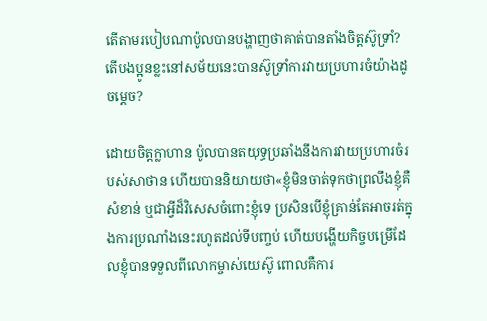តើតាមរបៀបណាប៉ូលបានបង្ហាញថាគាត់បានតាំងចិត្ដស៊ូទ្រាំ? តើបងប្អូនខ្លះនៅសម័យនេះបានស៊ូទ្រាំការវាយប្រហារចំយ៉ាងដូចម្ដេច?

ដោយចិត្ដក្លាហាន ប៉ូលបានតយុទ្ធប្រឆាំងនឹងការវាយប្រហារចំរបស់សាថាន ហើយបាននិយាយថា«ខ្ញុំមិនចាត់ទុកថាព្រលឹងខ្ញុំគឺសំខាន់ ឬជាអ្វីដ៏វិសេសចំពោះខ្ញុំទេ ប្រសិនបើខ្ញុំគ្រាន់តែអាចរត់ក្នុងការប្រណាំងនេះរហូតដល់ទីបញ្ចប់ ហើយបង្ហើយកិច្ចបម្រើដែលខ្ញុំបានទទួលពីលោកម្ចាស់យេស៊ូ ពោលគឺការ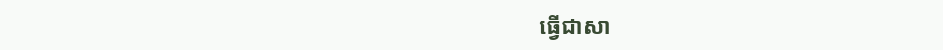ធ្វើជាសា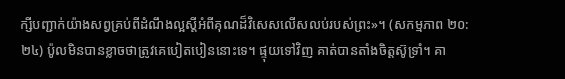ក្សីបញ្ជាក់យ៉ាងសព្វគ្រប់ពីដំណឹងល្អស្ដីអំពីគុណដ៏វិសេសលើសលប់របស់ព្រះ»។ (សកម្មភាព ២០:២៤) ប៉ូលមិនបានខ្លាចថាត្រូវគេបៀតបៀននោះទេ។ ផ្ទុយទៅវិញ គាត់បានតាំងចិត្ដស៊ូទ្រាំ។ គា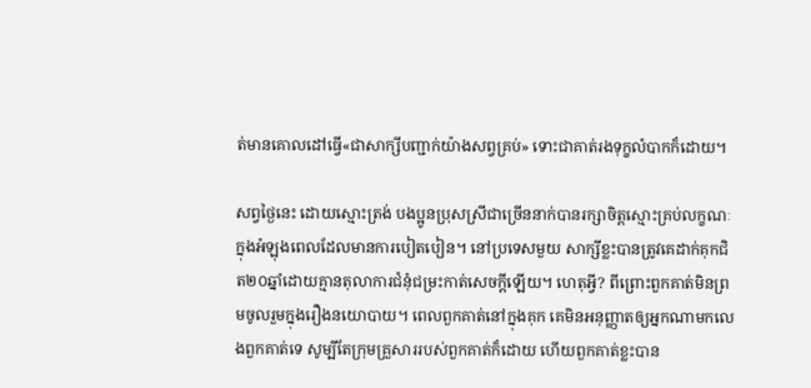ត់មានគោលដៅធ្វើ«ជាសាក្សីបញ្ជាក់យ៉ាងសព្វគ្រប់» ទោះជាគាត់រងទុក្ខលំបាកក៏ដោយ។

សព្វថ្ងៃនេះ ដោយស្មោះត្រង់ បងប្អូនប្រុសស្រីជាច្រើននាក់បានរក្សាចិត្ដស្មោះគ្រប់លក្ខណៈក្នុងអំឡុងពេលដែលមានការបៀតបៀន។ នៅប្រទេសមួយ សាក្សីខ្លះបានត្រូវគេដាក់គុកជិត២០ឆ្នាំដោយគ្មានតុលាការជំនុំជម្រះកាត់សេចក្ដីឡើយ។ ហេតុអ្វី? ពីព្រោះពួកគាត់មិនព្រមចូលរួមក្នុងរឿងនយោបាយ។ ពេលពួកគាត់នៅក្នុងគុក គេមិនអនុញ្ញាតឲ្យអ្នកណាមកលេងពួកគាត់ទេ សូម្បីតែក្រុមគ្រួសាររបស់ពួកគាត់ក៏ដោយ ហើយពួកគាត់ខ្លះបាន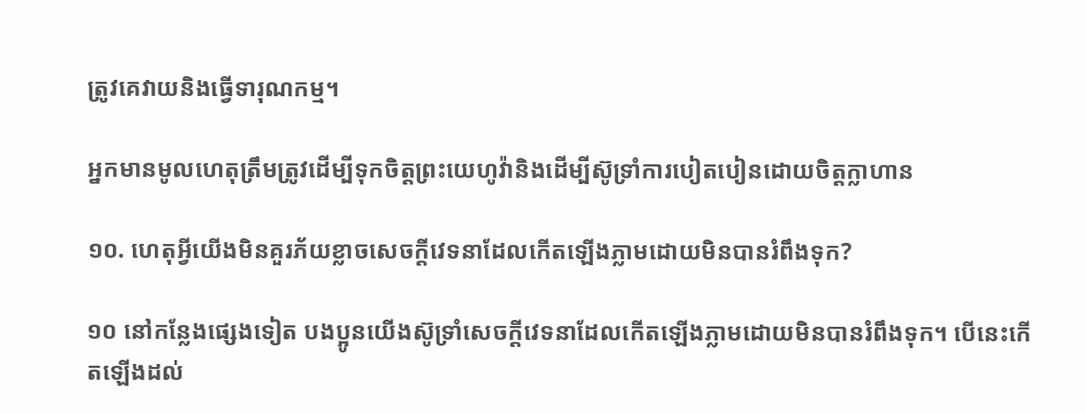ត្រូវគេវាយនិងធ្វើទារុណកម្ម។

អ្នកមានមូលហេតុត្រឹមត្រូវដើម្បីទុកចិត្ដព្រះយេហូវ៉ានិងដើម្បីស៊ូទ្រាំការបៀតបៀនដោយចិត្ដក្លាហាន

១០. ហេតុអ្វីយើងមិនគួរភ័យខ្លាចសេចក្ដីវេទនាដែលកើតឡើងភ្លាមដោយមិនបានរំពឹងទុក?

១០ នៅកន្លែងផ្សេងទៀត បងប្អូនយើងស៊ូទ្រាំសេចក្ដីវេទនាដែលកើតឡើងភ្លាមដោយមិនបានរំពឹងទុក។ បើនេះកើតឡើងដល់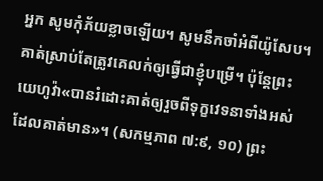អ្នក សូមកុំភ័យខ្លាចឡើយ។ សូមនឹកចាំអំពីយ៉ូសែប។ គាត់ស្រាប់តែត្រូវគេលក់ឲ្យធ្វើជាខ្ញុំបម្រើ។ ប៉ុន្ដែព្រះយេហូវ៉ា«បានរំដោះគាត់ឲ្យរួចពីទុក្ខវេទនាទាំងអស់ដែលគាត់មាន»។ (សកម្មភាព ៧:៩, ១០) ព្រះ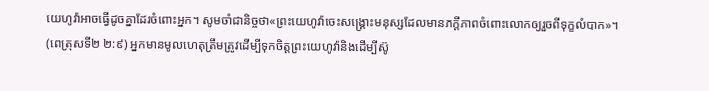យេហូវ៉ាអាចធ្វើដូចគ្នាដែរចំពោះអ្នក។ សូមចាំជានិច្ចថា«ព្រះយេហូវ៉ាចេះសង្គ្រោះមនុស្សដែលមានភក្ដីភាពចំពោះលោកឲ្យរួចពីទុក្ខលំបាក»។ (ពេត្រុសទី២ ២:៩) អ្នកមានមូលហេតុត្រឹមត្រូវដើម្បីទុកចិត្ដព្រះយេហូវ៉ានិងដើម្បីស៊ូ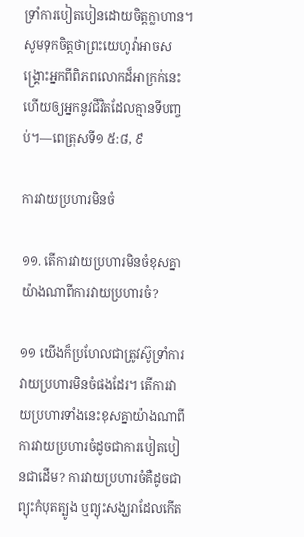ទ្រាំការបៀតបៀនដោយចិត្ដក្លាហាន។ សូមទុកចិត្ដថាព្រះយេហូវ៉ាអាចសង្គ្រោះអ្នកពីពិភពលោកដ៏អាក្រក់នេះ ហើយឲ្យអ្នកនូវជីវិតដែលគ្មានទីបញ្ចប់។—ពេត្រុសទី១ ៥:៨, ៩

ការវាយប្រហារមិនចំ

១១. តើការវាយប្រហារមិនចំខុសគ្នាយ៉ាងណាពីការវាយប្រហារចំ?

១១ យើងក៏ប្រហែលជាត្រូវស៊ូទ្រាំការវាយប្រហារមិនចំផងដែរ។ តើការវាយប្រហារទាំងនេះខុសគ្នាយ៉ាងណាពីការវាយប្រហារចំដូចជាការបៀតបៀនជាដើម? ការវាយប្រហារចំគឺដូចជាព្យុះកំបុតត្បូង ឬព្យុះសង្ឃរាដែលកើត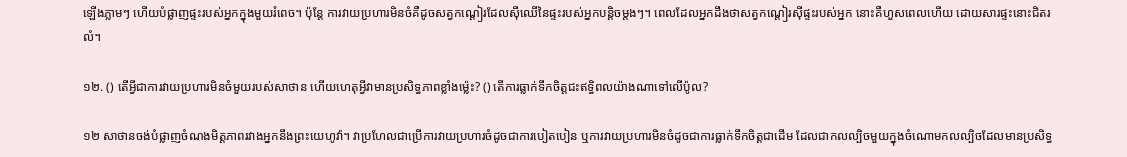ឡើងភ្លាមៗ ហើយបំផ្លាញផ្ទះរបស់អ្នកក្នុងមួយរំពេច។ ប៉ុន្ដែ ការវាយប្រហារមិនចំគឺដូចសត្វកណ្ដៀរដែលស៊ីឈើនៃផ្ទះរបស់អ្នកបន្ដិចម្ដងៗ។ ពេលដែលអ្នកដឹងថាសត្វកណ្ដៀរស៊ីផ្ទះរបស់អ្នក នោះគឺហួសពេលហើយ ដោយសារផ្ទះនោះជិតរលំ។

១២. () តើអ្វីជាការវាយប្រហារមិនចំមួយរបស់សាថាន ហើយហេតុអ្វីវាមានប្រសិទ្ធភាពខ្លាំងម៉្លេះ? () តើការធ្លាក់ទឹកចិត្ដជះឥទ្ធិពលយ៉ាងណាទៅលើប៉ូល?

១២ សាថានចង់បំផ្លាញចំណងមិត្ដភាពរវាងអ្នកនឹងព្រះយេហូវ៉ា។ វាប្រហែលជាប្រើការវាយប្រហារចំដូចជាការបៀតបៀន ឬការវាយប្រហារមិនចំដូចជាការធ្លាក់ទឹកចិត្ដជាដើម ដែលជាកលល្បិចមួយក្នុងចំណោមកលល្បិចដែលមានប្រសិទ្ធ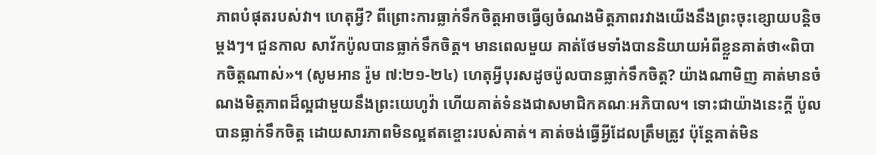ភាពបំផុតរបស់វា។ ហេតុអ្វី? ពីព្រោះការធ្លាក់ទឹកចិត្ដអាចធ្វើឲ្យចំណងមិត្ដភាពរវាងយើងនឹងព្រះចុះខ្សោយបន្ដិចម្ដងៗ។ ជួនកាល សាវ័កប៉ូលបានធ្លាក់ទឹកចិត្ដ។ មានពេលមួយ គាត់ថែមទាំងបាននិយាយអំពីខ្លួនគាត់ថា«ពិបាកចិត្ដណាស់»។ (សូមអាន រ៉ូម ៧:២១-២៤) ហេតុអ្វីបុរសដូចប៉ូលបានធ្លាក់ទឹកចិត្ដ? យ៉ាងណាមិញ គាត់មានចំណងមិត្ដភាពដ៏ល្អជាមួយនឹងព្រះយេហូវ៉ា ហើយគាត់ទំនងជាសមាជិកគណៈអភិបាល។ ទោះជាយ៉ាងនេះក្ដី ប៉ូលបានធ្លាក់ទឹកចិត្ដ ដោយសារភាពមិនល្អឥតខ្ចោះរបស់គាត់។ គាត់ចង់ធ្វើអ្វីដែលត្រឹមត្រូវ ប៉ុន្ដែគាត់មិន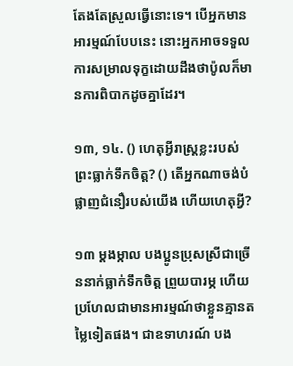តែងតែស្រួលធ្វើនោះទេ។ បើអ្នកមានអារម្មណ៍បែបនេះ នោះអ្នកអាចទទួលការសម្រាលទុក្ខដោយដឹងថាប៉ូលក៏មានការពិបាកដូចគ្នាដែរ។

១៣, ១៤. () ហេតុអ្វីរាស្ដ្រខ្លះរបស់ព្រះធ្លាក់ទឹកចិត្ដ? () តើអ្នកណាចង់បំផ្លាញជំនឿរបស់យើង ហើយហេតុអ្វី?

១៣ ម្ដងម្កាល បងប្អូនប្រុសស្រីជាច្រើននាក់ធ្លាក់ទឹកចិត្ដ ព្រួយបារម្ភ ហើយប្រហែលជាមានអារម្មណ៍ថាខ្លួនគ្មានតម្លៃទៀតផង។ ជាឧទាហរណ៍ បង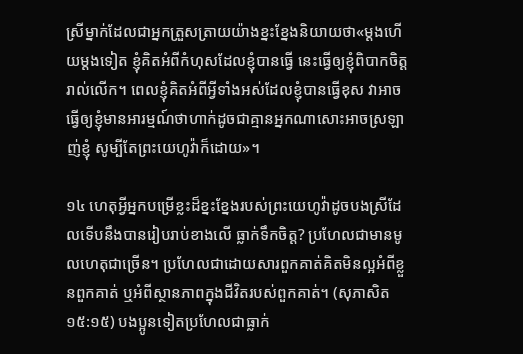ស្រីម្នាក់ដែលជាអ្នកត្រួសត្រាយយ៉ាងខ្នះខ្នែងនិយាយថា«ម្ដងហើយម្ដងទៀត ខ្ញុំគិតអំពីកំហុសដែលខ្ញុំបានធ្វើ នេះធ្វើឲ្យខ្ញុំពិបាកចិត្ដរាល់លើក។ ពេលខ្ញុំគិតអំពីអ្វីទាំងអស់ដែលខ្ញុំបានធ្វើខុស វាអាចធ្វើឲ្យខ្ញុំមានអារម្មណ៍ថាហាក់ដូចជាគ្មានអ្នកណាសោះអាចស្រឡាញ់ខ្ញុំ សូម្បីតែព្រះយេហូវ៉ាក៏ដោយ»។

១៤ ហេតុអ្វីអ្នកបម្រើខ្លះដ៏ខ្នះខ្នែងរបស់ព្រះយេហូវ៉ាដូចបងស្រីដែលទើបនឹងបានរៀបរាប់ខាងលើ ធ្លាក់ទឹកចិត្ដ? ប្រហែលជាមានមូលហេតុជាច្រើន។ ប្រហែលជាដោយសារពួកគាត់គិតមិនល្អអំពីខ្លួនពួកគាត់ ឬអំពីស្ថានភាពក្នុងជីវិតរបស់ពួកគាត់។ (សុភាសិត ១៥:១៥) បងប្អូនទៀតប្រហែលជាធ្លាក់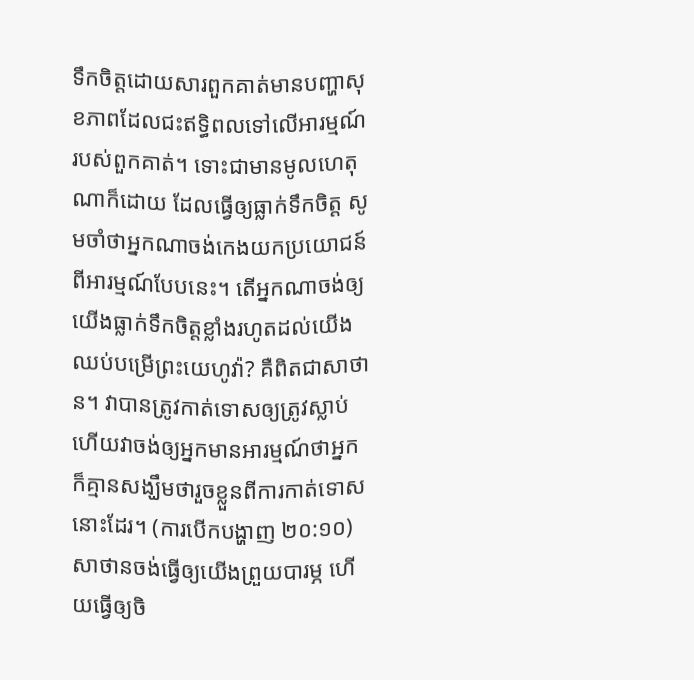ទឹកចិត្ដដោយសារពួកគាត់មានបញ្ហាសុខភាពដែលជះឥទ្ធិពលទៅលើអារម្មណ៍របស់ពួកគាត់។ ទោះជាមានមូលហេតុណាក៏ដោយ ដែលធ្វើឲ្យធ្លាក់ទឹកចិត្ដ សូមចាំថាអ្នកណាចង់កេងយកប្រយោជន៍ពីអារម្មណ៍បែបនេះ។ តើអ្នកណាចង់ឲ្យយើងធ្លាក់ទឹកចិត្ដខ្លាំងរហូតដល់យើងឈប់បម្រើព្រះយេហូវ៉ា? គឺពិតជាសាថាន។ វាបានត្រូវកាត់ទោសឲ្យត្រូវស្លាប់ ហើយវាចង់ឲ្យអ្នកមានអារម្មណ៍ថាអ្នកក៏គ្មានសង្ឃឹមថារួចខ្លួនពីការកាត់ទោសនោះដែរ។ (ការបើកបង្ហាញ ២០:១០) សាថានចង់ធ្វើឲ្យយើងព្រួយបារម្ភ ហើយធ្វើឲ្យចិ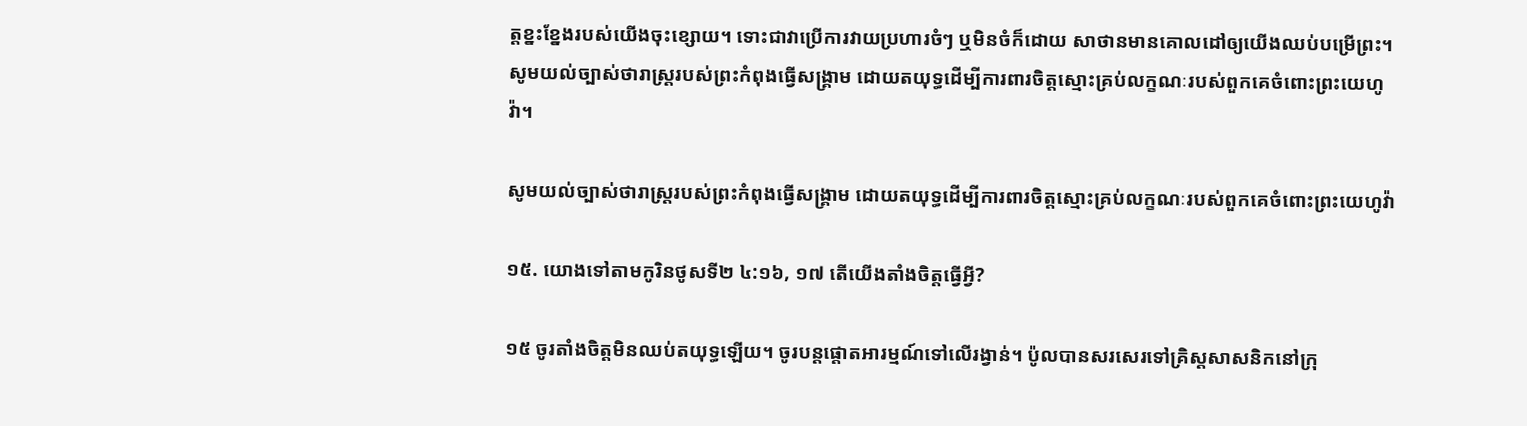ត្ដខ្នះខ្នែងរបស់យើងចុះខ្សោយ។ ទោះជាវាប្រើការវាយប្រហារចំៗ ឬមិនចំក៏ដោយ សាថានមានគោលដៅឲ្យយើងឈប់បម្រើព្រះ។ សូមយល់ច្បាស់ថារាស្ដ្ររបស់ព្រះកំពុងធ្វើសង្គ្រាម ដោយតយុទ្ធដើម្បីការពារចិត្ដស្មោះគ្រប់លក្ខណៈរបស់ពួកគេចំពោះព្រះយេហូវ៉ា។

សូមយល់ច្បាស់ថារាស្ដ្ររបស់ព្រះកំពុងធ្វើសង្គ្រាម ដោយតយុទ្ធដើម្បីការពារចិត្ដស្មោះគ្រប់លក្ខណៈរបស់ពួកគេចំពោះព្រះយេហូវ៉ា

១៥. យោងទៅតាមកូរិនថូសទី២ ៤:១៦, ១៧ តើយើងតាំងចិត្ដធ្វើអ្វី?

១៥ ចូរតាំងចិត្ដមិនឈប់តយុទ្ធឡើយ។ ចូរបន្ដផ្ដោតអារម្មណ៍ទៅលើរង្វាន់។ ប៉ូលបានសរសេរទៅគ្រិស្ដសាសនិកនៅក្រុ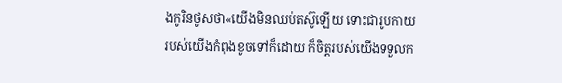ងកូរិនថូសថា«យើងមិនឈប់តស៊ូឡើយ ទោះជារូបកាយរបស់យើងកំពុងខូចទៅក៏ដោយ ក៏ចិត្ដរបស់យើងទទួលក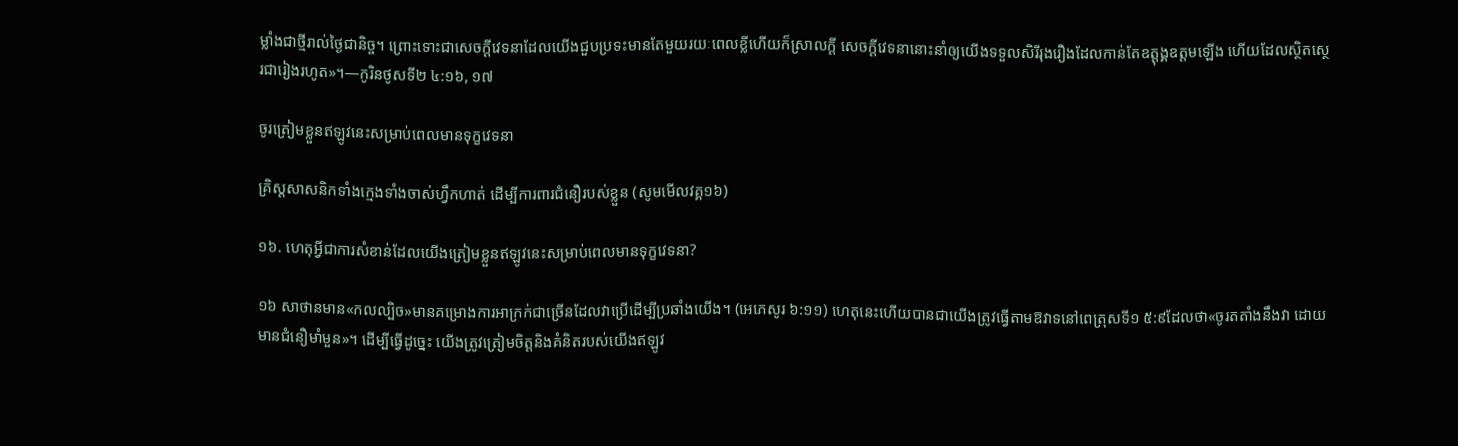ម្លាំងជាថ្មីរាល់ថ្ងៃជានិច្ច។ ព្រោះទោះជាសេចក្ដីវេទនាដែលយើងជួបប្រទះមានតែមួយរយៈពេលខ្លីហើយក៏ស្រាលក្ដី សេចក្ដីវេទនានោះនាំឲ្យយើងទទួលសិរីរុងរឿងដែលកាន់តែឧត្ដុង្គឧត្ដមឡើង ហើយដែលស្ថិតស្ថេរជារៀងរហូត»។—កូរិនថូសទី២ ៤:១៦, ១៧

ចូរត្រៀមខ្លួនឥឡូវនេះសម្រាប់ពេលមានទុក្ខវេទនា

គ្រិស្ដសាសនិកទាំងក្មេងទាំងចាស់ហ្វឹកហាត់ ដើម្បីការពារជំនឿរបស់ខ្លួន (សូមមើលវគ្គ១៦)

១៦. ហេតុអ្វីជាការសំខាន់ដែលយើងត្រៀមខ្លួនឥឡូវនេះសម្រាប់ពេលមានទុក្ខវេទនា?

១៦ សាថានមាន«កលល្បិច»មានគម្រោងការអាក្រក់ជាច្រើនដែលវាប្រើដើម្បីប្រឆាំងយើង។ (អេភេសូរ ៦:១១) ហេតុនេះហើយបានជាយើងត្រូវធ្វើតាមឱវាទនៅពេត្រុសទី១ ៥:៩ដែលថា«ចូរតតាំងនឹងវា ដោយមានជំនឿមាំមួន»។ ដើម្បីធ្វើដូច្នេះ យើងត្រូវត្រៀមចិត្ដនិងគំនិតរបស់យើងឥឡូវ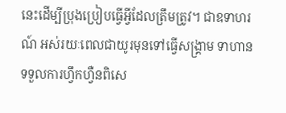នេះដើម្បីប្រុងប្រៀបធ្វើអ្វីដែលត្រឹមត្រូវ។ ជាឧទាហរណ៍ អស់រយៈពេលជាយូរមុនទៅធ្វើសង្គ្រាម ទាហានទទួលការហ្វឹកហ្វឺនពិសេ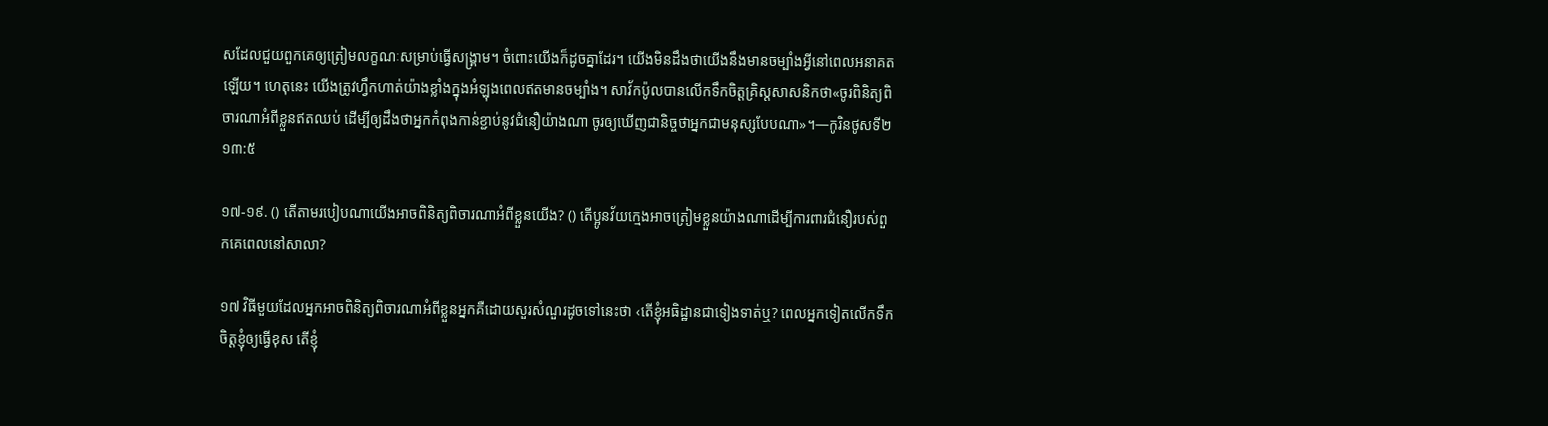សដែលជួយពួកគេឲ្យត្រៀមលក្ខណៈសម្រាប់ធ្វើសង្គ្រាម។ ចំពោះយើងក៏ដូចគ្នាដែរ។ យើងមិនដឹងថាយើងនឹងមានចម្បាំងអ្វីនៅពេលអនាគតឡើយ។ ហេតុនេះ យើងត្រូវហ្វឹកហាត់យ៉ាងខ្លាំងក្នុងអំឡុងពេលឥតមានចម្បាំង។ សាវ័កប៉ូលបានលើកទឹកចិត្ដគ្រិស្ដសាសនិកថា«ចូរពិនិត្យពិចារណាអំពីខ្លួនឥតឈប់ ដើម្បីឲ្យដឹងថាអ្នកកំពុងកាន់ខ្ជាប់នូវជំនឿយ៉ាងណា ចូរឲ្យឃើញជានិច្ចថាអ្នកជាមនុស្សបែបណា»។—កូរិនថូសទី២ ១៣:៥

១៧-១៩. () តើតាមរបៀបណាយើងអាចពិនិត្យពិចារណាអំពីខ្លួនយើង? () តើប្អូនវ័យក្មេងអាចត្រៀមខ្លួនយ៉ាងណាដើម្បីការពារជំនឿរបស់ពួកគេពេលនៅសាលា?

១៧ វិធីមួយដែលអ្នកអាចពិនិត្យពិចារណាអំពីខ្លួនអ្នកគឺដោយសួរសំណួរដូចទៅនេះថា ‹តើខ្ញុំអធិដ្ឋានជាទៀងទាត់ឬ? ពេលអ្នកទៀតលើកទឹកចិត្ដខ្ញុំឲ្យធ្វើខុស តើខ្ញុំ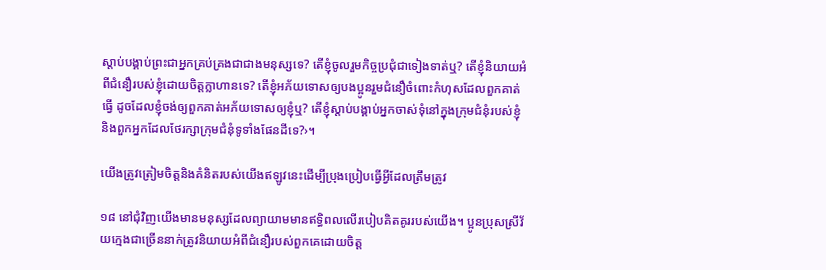ស្ដាប់បង្គាប់ព្រះជាអ្នកគ្រប់គ្រងជាជាងមនុស្សទេ? តើខ្ញុំចូលរួមកិច្ចប្រជុំជាទៀងទាត់ឬ? តើខ្ញុំនិយាយអំពីជំនឿរបស់ខ្ញុំដោយចិត្ដក្លាហានទេ? តើខ្ញុំអភ័យទោសឲ្យបងប្អូនរួមជំនឿចំពោះកំហុសដែលពួកគាត់ធ្វើ ដូចដែលខ្ញុំចង់ឲ្យពួកគាត់អភ័យទោសឲ្យខ្ញុំឬ? តើខ្ញុំស្ដាប់បង្គាប់អ្នកចាស់ទុំនៅក្នុងក្រុមជំនុំរបស់ខ្ញុំនិងពួកអ្នកដែលថែរក្សាក្រុមជំនុំទូទាំងផែនដីទេ?›។

យើងត្រូវត្រៀមចិត្ដនិងគំនិតរបស់យើងឥឡូវនេះដើម្បីប្រុងប្រៀបធ្វើអ្វីដែលត្រឹមត្រូវ

១៨ នៅជុំវិញយើងមានមនុស្សដែលព្យាយាមមានឥទ្ធិពលលើរបៀបគិតគូររបស់យើង។ ប្អូនប្រុសស្រីវ័យក្មេងជាច្រើននាក់ត្រូវនិយាយអំពីជំនឿរបស់ពួកគេដោយចិត្ដ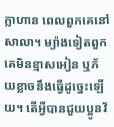ក្លាហាន ពេលពួកគេនៅសាលា។ ម្យ៉ាងទៀតពួកគេមិនខ្មាសអៀន ឬភ័យខ្លាចនឹងធ្វើដូច្នេះឡើយ។ តើអ្វីបានជួយប្អូនវ័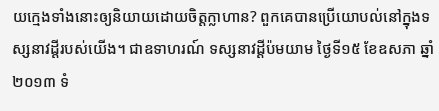យក្មេងទាំងនោះឲ្យនិយាយដោយចិត្ដក្លាហាន? ពួកគេបានប្រើយោបល់នៅក្នុងទស្សនាវដ្ដីរបស់យើង។ ជាឧទាហរណ៍ ទស្សនាវដ្ដីប៉មយាម ថ្ងៃទី១៥ ខែឧសភា ឆ្នាំ២០១៣ ទំ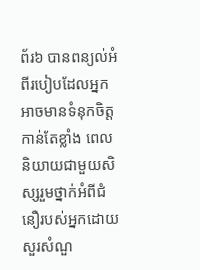ព័រ៦ បានពន្យល់អំពីរបៀបដែលអ្នកអាចមានទំនុកចិត្ដកាន់តែខ្លាំង ពេលនិយាយជាមួយសិស្សរួមថ្នាក់អំពីជំនឿរបស់អ្នកដោយសួរសំណួ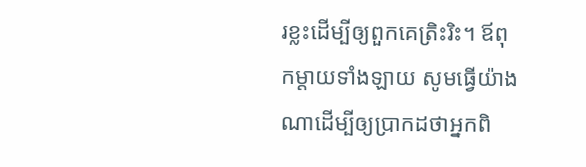រខ្លះដើម្បីឲ្យពួកគេត្រិះរិះ។ ឪពុកម្ដាយទាំងឡាយ សូមធ្វើយ៉ាងណាដើម្បីឲ្យប្រាកដថាអ្នកពិ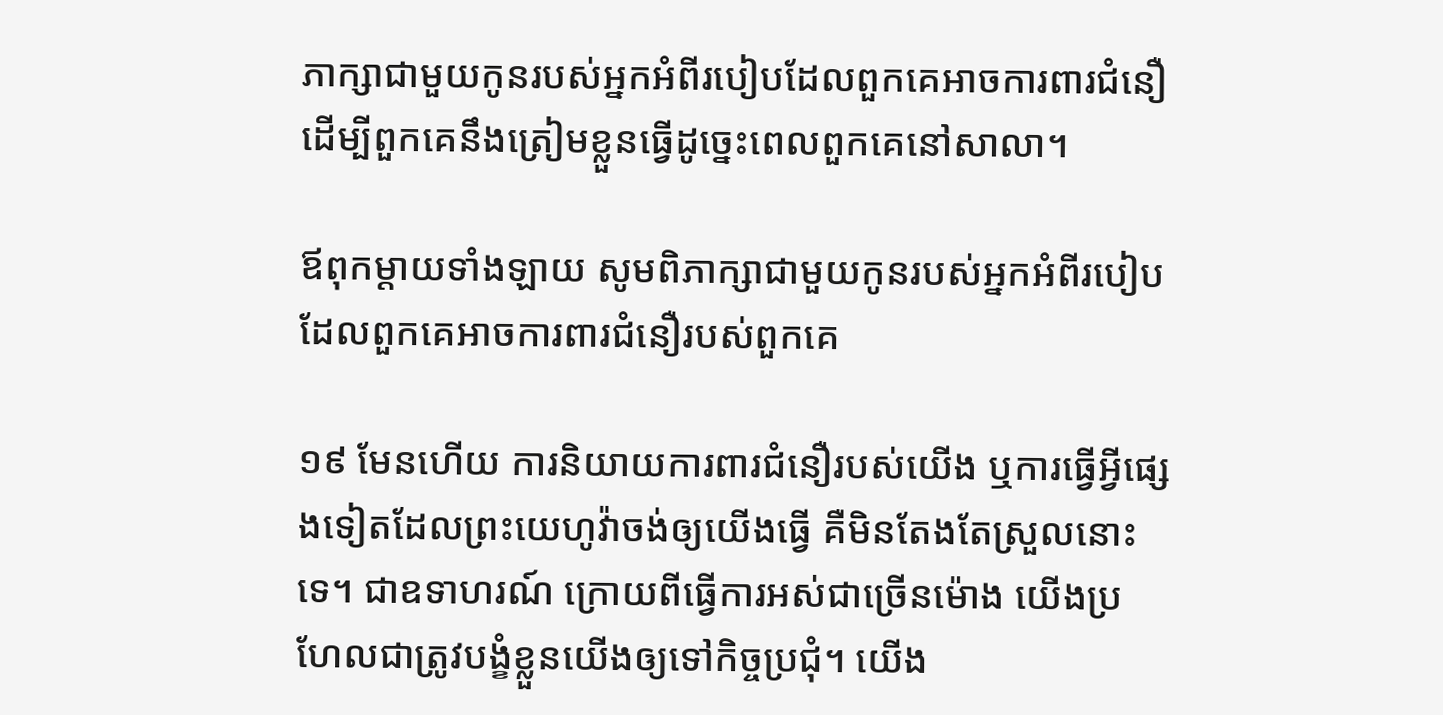ភាក្សាជាមួយកូនរបស់អ្នកអំពីរបៀបដែលពួកគេអាចការពារជំនឿ ដើម្បីពួកគេនឹងត្រៀមខ្លួនធ្វើដូច្នេះពេលពួកគេនៅសាលា។

ឪពុកម្ដាយទាំងឡាយ សូមពិភាក្សាជាមួយកូនរបស់អ្នកអំពីរបៀបដែលពួកគេអាចការពារជំនឿរបស់ពួកគេ

១៩ មែនហើយ ការនិយាយការពារជំនឿរបស់យើង ឬការធ្វើអ្វីផ្សេងទៀតដែលព្រះយេហូវ៉ាចង់ឲ្យយើងធ្វើ គឺមិនតែងតែស្រួលនោះទេ។ ជាឧទាហរណ៍ ក្រោយពីធ្វើការអស់ជាច្រើនម៉ោង យើងប្រហែលជាត្រូវបង្ខំខ្លួនយើងឲ្យទៅកិច្ចប្រជុំ។ យើង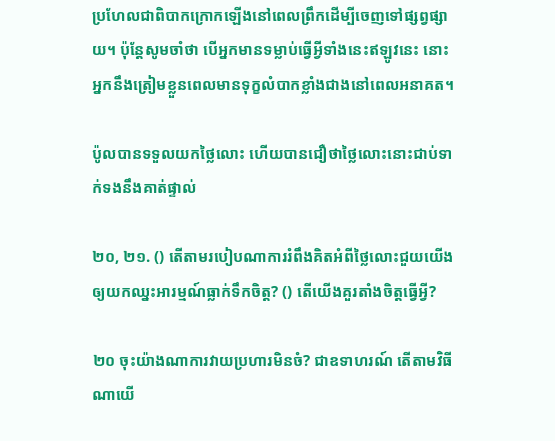ប្រហែលជាពិបាកក្រោកឡើងនៅពេលព្រឹកដើម្បីចេញទៅផ្សព្វផ្សាយ។ ប៉ុន្ដែសូមចាំថា បើអ្នកមានទម្លាប់ធ្វើអ្វីទាំងនេះឥឡូវនេះ នោះអ្នកនឹងត្រៀមខ្លួនពេលមានទុក្ខលំបាកខ្លាំងជាងនៅពេលអនាគត។

ប៉ូលបានទទួលយកថ្លៃលោះ ហើយបានជឿថាថ្លៃលោះនោះជាប់ទាក់ទងនឹងគាត់ផ្ទាល់

២០, ២១. () តើតាមរបៀបណាការរំពឹងគិតអំពីថ្លៃលោះជួយយើងឲ្យយកឈ្នះអារម្មណ៍ធ្លាក់ទឹកចិត្ដ? () តើយើងគួរតាំងចិត្ដធ្វើអ្វី?

២០ ចុះយ៉ាងណាការវាយប្រហារមិនចំ? ជាឧទាហរណ៍ តើតាមវិធីណាយើ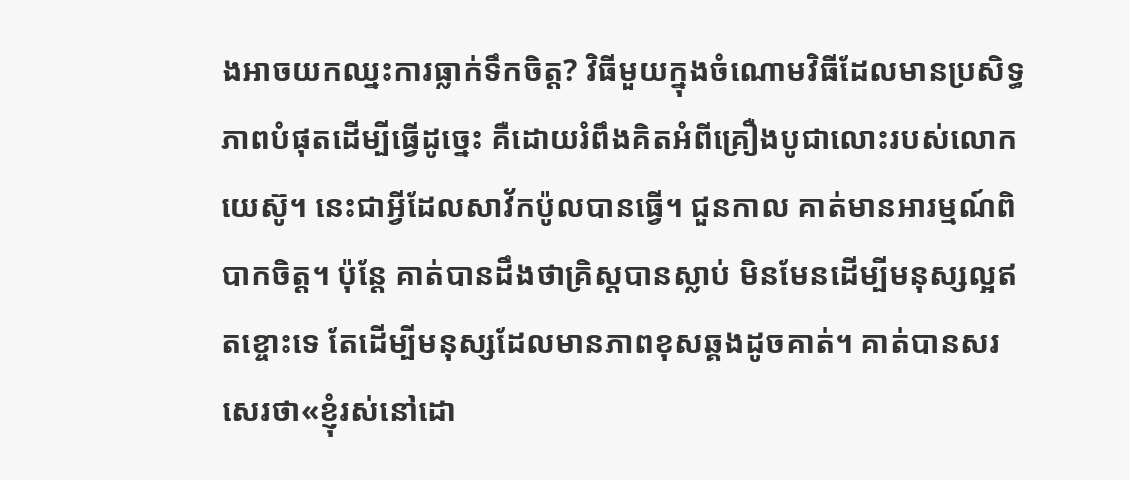ងអាចយកឈ្នះការធ្លាក់ទឹកចិត្ដ? វិធីមួយក្នុងចំណោមវិធីដែលមានប្រសិទ្ធភាពបំផុតដើម្បីធ្វើដូច្នេះ គឺដោយរំពឹងគិតអំពីគ្រឿងបូជាលោះរបស់លោកយេស៊ូ។ នេះជាអ្វីដែលសាវ័កប៉ូលបានធ្វើ។ ជួនកាល គាត់មានអារម្មណ៍ពិបាកចិត្ដ។ ប៉ុន្ដែ គាត់បានដឹងថាគ្រិស្ដបានស្លាប់ មិនមែនដើម្បីមនុស្សល្អឥតខ្ចោះទេ តែដើម្បីមនុស្សដែលមានភាពខុសឆ្គងដូចគាត់។ គាត់បានសរសេរថា«ខ្ញុំរស់នៅដោ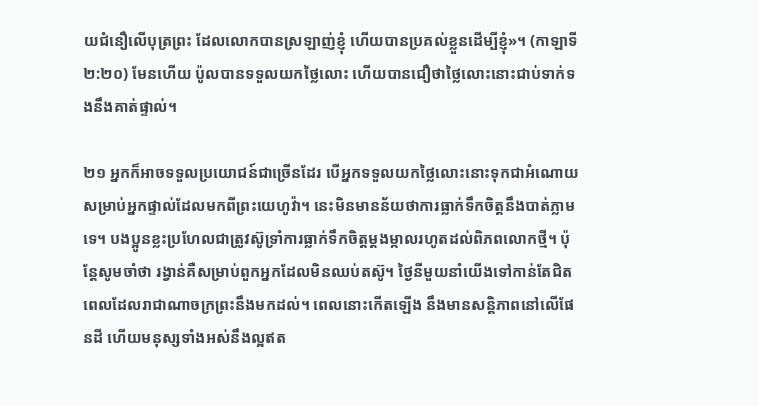យជំនឿលើបុត្រព្រះ ដែលលោកបានស្រឡាញ់ខ្ញុំ ហើយបានប្រគល់ខ្លួនដើម្បីខ្ញុំ»។ (កាឡាទី ២:២០) មែនហើយ ប៉ូលបានទទួលយកថ្លៃលោះ ហើយបានជឿថាថ្លៃលោះនោះជាប់ទាក់ទងនឹងគាត់ផ្ទាល់។

២១ អ្នកក៏អាចទទួលប្រយោជន៍ជាច្រើនដែរ បើអ្នកទទួលយកថ្លៃលោះនោះទុកជាអំណោយសម្រាប់អ្នកផ្ទាល់ដែលមកពីព្រះយេហូវ៉ា។ នេះមិនមានន័យថាការធ្លាក់ទឹកចិត្ដនឹងបាត់ភ្លាមទេ។ បងប្អូនខ្លះប្រហែលជាត្រូវស៊ូទ្រាំការធ្លាក់ទឹកចិត្ដម្ដងម្កាលរហូតដល់ពិភពលោកថ្មី។ ប៉ុន្ដែសូមចាំថា រង្វាន់គឺសម្រាប់ពួកអ្នកដែលមិនឈប់តស៊ូ។ ថ្ងៃនីមួយនាំយើងទៅកាន់តែជិតពេលដែលរាជាណាចក្រព្រះនឹងមកដល់។ ពេលនោះកើតឡើង នឹងមានសន្ដិភាពនៅលើផែនដី ហើយមនុស្សទាំងអស់នឹងល្អឥត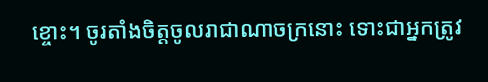ខ្ចោះ។ ចូរតាំងចិត្ដចូលរាជាណាចក្រនោះ ទោះជាអ្នកត្រូវ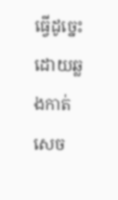ធ្វើដូច្នេះដោយឆ្លងកាត់សេច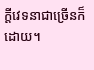ក្ដីវេទនាជាច្រើនក៏ដោយ។